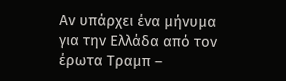Αν υπάρχει ένα μήνυμα για την Ελλάδα από τον έρωτα Τραμπ –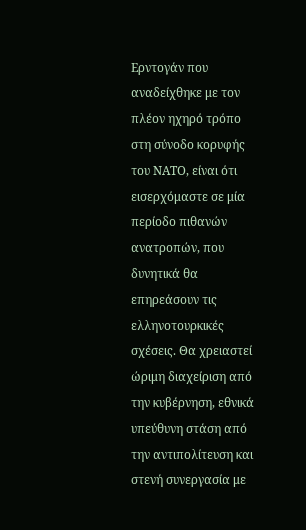Ερντογάν που αναδείχθηκε με τον πλέον ηχηρό τρόπο στη σύνοδο κορυφής του ΝΑΤΟ, είναι ότι εισερχόμαστε σε μία περίοδο πιθανών ανατροπών, που δυνητικά θα επηρεάσουν τις ελληνοτουρκικές σχέσεις. Θα χρειαστεί ώριμη διαχείριση από την κυβέρνηση, εθνικά υπεύθυνη στάση από την αντιπολίτευση και στενή συνεργασία με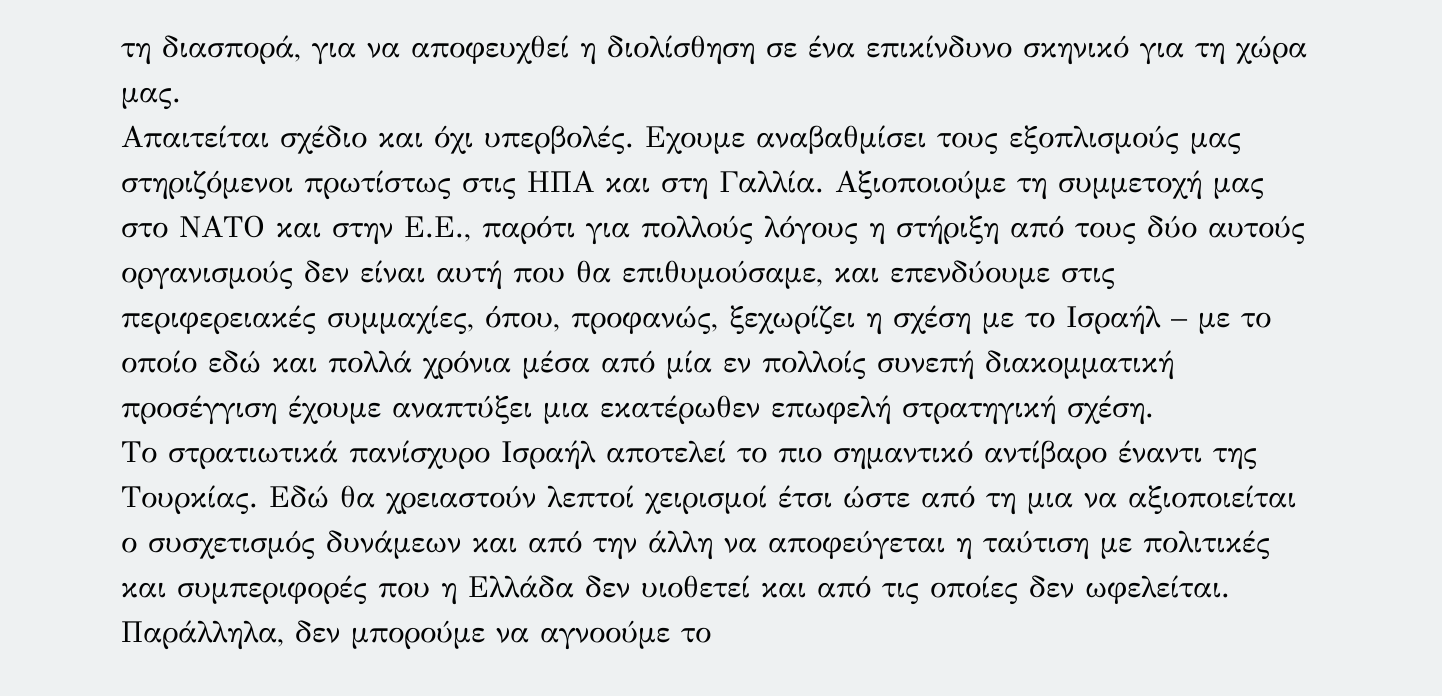τη διασπορά, για να αποφευχθεί η διολίσθηση σε ένα επικίνδυνο σκηνικό για τη χώρα μας.
Απαιτείται σχέδιο και όχι υπερβολές. Εχουμε αναβαθμίσει τους εξοπλισμούς μας στηριζόμενοι πρωτίστως στις ΗΠΑ και στη Γαλλία. Αξιοποιούμε τη συμμετοχή μας στο ΝΑΤΟ και στην Ε.Ε., παρότι για πολλούς λόγους η στήριξη από τους δύο αυτούς οργανισμούς δεν είναι αυτή που θα επιθυμούσαμε, και επενδύουμε στις περιφερειακές συμμαχίες, όπου, προφανώς, ξεχωρίζει η σχέση με το Ισραήλ – με το οποίο εδώ και πολλά χρόνια μέσα από μία εν πολλοίς συνεπή διακομματική προσέγγιση έχουμε αναπτύξει μια εκατέρωθεν επωφελή στρατηγική σχέση.
Το στρατιωτικά πανίσχυρο Ισραήλ αποτελεί το πιο σημαντικό αντίβαρο έναντι της Τουρκίας. Εδώ θα χρειαστούν λεπτοί χειρισμοί έτσι ώστε από τη μια να αξιοποιείται ο συσχετισμός δυνάμεων και από την άλλη να αποφεύγεται η ταύτιση με πολιτικές και συμπεριφορές που η Ελλάδα δεν υιοθετεί και από τις οποίες δεν ωφελείται. Παράλληλα, δεν μπορούμε να αγνοούμε το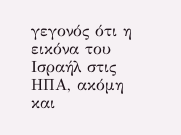γεγονός ότι η εικόνα του Ισραήλ στις ΗΠΑ, ακόμη και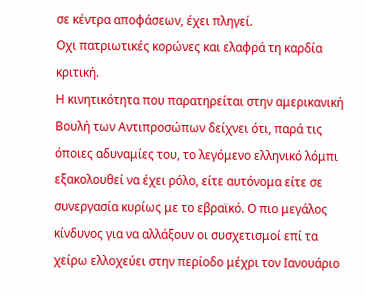σε κέντρα αποφάσεων, έχει πληγεί.
Οχι πατριωτικές κορώνες και ελαφρά τη καρδία κριτική.
Η κινητικότητα που παρατηρείται στην αμερικανική Βουλή των Αντιπροσώπων δείχνει ότι, παρά τις όποιες αδυναμίες του, το λεγόμενο ελληνικό λόμπι εξακολουθεί να έχει ρόλο, είτε αυτόνομα είτε σε συνεργασία κυρίως με το εβραϊκό. Ο πιο μεγάλος κίνδυνος για να αλλάξουν οι συσχετισμοί επί τα χείρω ελλοχεύει στην περίοδο μέχρι τον Ιανουάριο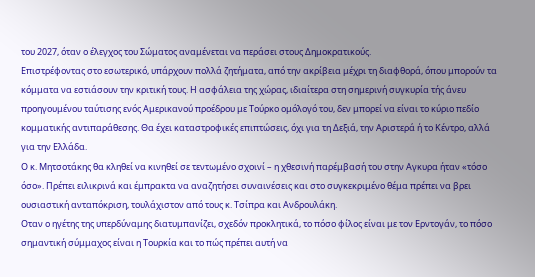του 2027, όταν ο έλεγχος του Σώματος αναμένεται να περάσει στους Δημοκρατικούς.
Επιστρέφοντας στο εσωτερικό, υπάρχουν πολλά ζητήματα, από την ακρίβεια μέχρι τη διαφθορά, όπου μπορούν τα κόμματα να εστιάσουν την κριτική τους. Η ασφάλεια της χώρας, ιδιαίτερα στη σημερινή συγκυρία τής άνευ προηγουμένου ταύτισης ενός Αμερικανού προέδρου με Τούρκο ομόλογό του, δεν μπορεί να είναι το κύριο πεδίο κομματικής αντιπαράθεσης. Θα έχει καταστροφικές επιπτώσεις, όχι για τη Δεξιά, την Αριστερά ή το Κέντρο, αλλά για την Ελλάδα.
Ο κ. Μητσοτάκης θα κληθεί να κινηθεί σε τεντωμένο σχοινί – η χθεσινή παρέμβασή του στην Αγκυρα ήταν «τόσο όσο». Πρέπει ειλικρινά και έμπρακτα να αναζητήσει συναινέσεις και στο συγκεκριμένο θέμα πρέπει να βρει ουσιαστική ανταπόκριση, τουλάχιστον από τους κ. Τσίπρα και Ανδρουλάκη.
Οταν ο ηγέτης της υπερδύναμης διατυμπανίζει, σχεδόν προκλητικά, το πόσο φίλος είναι με τον Ερντογάν, το πόσο σημαντική σύμμαχος είναι η Τουρκία και το πώς πρέπει αυτή να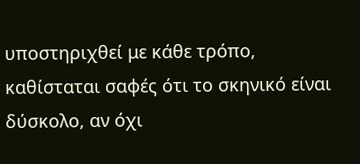υποστηριχθεί με κάθε τρόπο, καθίσταται σαφές ότι το σκηνικό είναι δύσκολο, αν όχι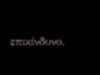επικίνδυνο,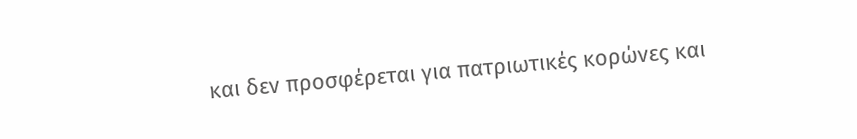και δεν προσφέρεται για πατριωτικές κορώνες και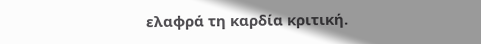ελαφρά τη καρδία κριτική.